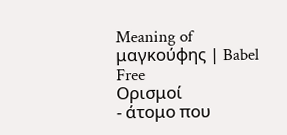Meaning of μαγκούφης | Babel Free
Ορισμοί
- άτομο που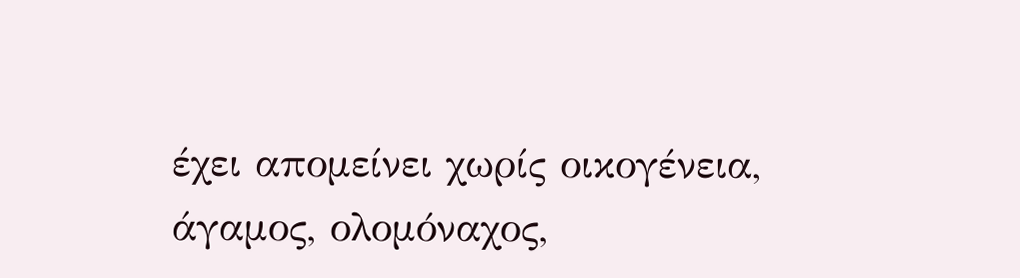έχει απομείνει χωρίς οικογένεια, άγαμος, ολομόναχος,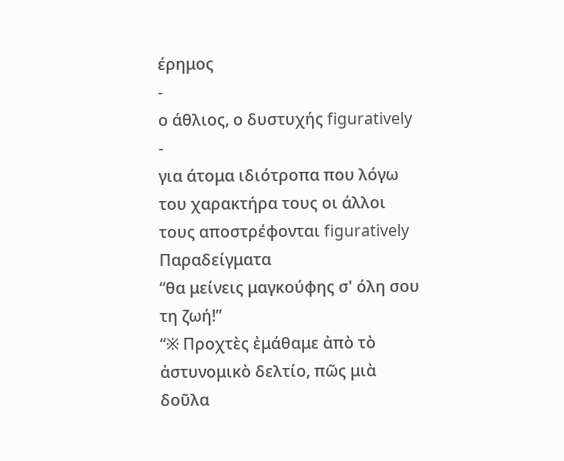έρημος
-
ο άθλιος, ο δυστυχής figuratively
-
για άτομα ιδιότροπα που λόγω του χαρακτήρα τους οι άλλοι τους αποστρέφονται figuratively
Παραδείγματα
“θα μείνεις μαγκούφης σ' όλη σου τη ζωή!”
“※ Προχτὲς ἐμάθαμε ἀπὸ τὸ ἀστυνομικὸ δελτίο, πῶς μιὰ δοῦλα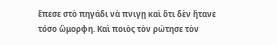ἕπεσε στὸ πηγάδι νὰ πνιγῃ καὶ ὅτι δὲν ἤτανε τόσο ὤμορφη. Καὶ ποιὸς τὸν ρώτησε τὸν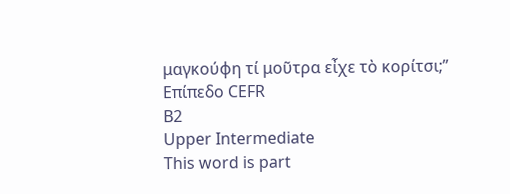μαγκούφη τί μοῦτρα εἶχε τὸ κορίτσι;”
Επίπεδο CEFR
B2
Upper Intermediate
This word is part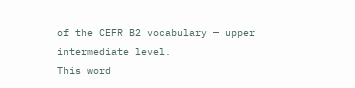of the CEFR B2 vocabulary — upper intermediate level.
This word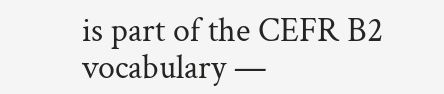is part of the CEFR B2 vocabulary —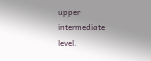upper intermediate level.